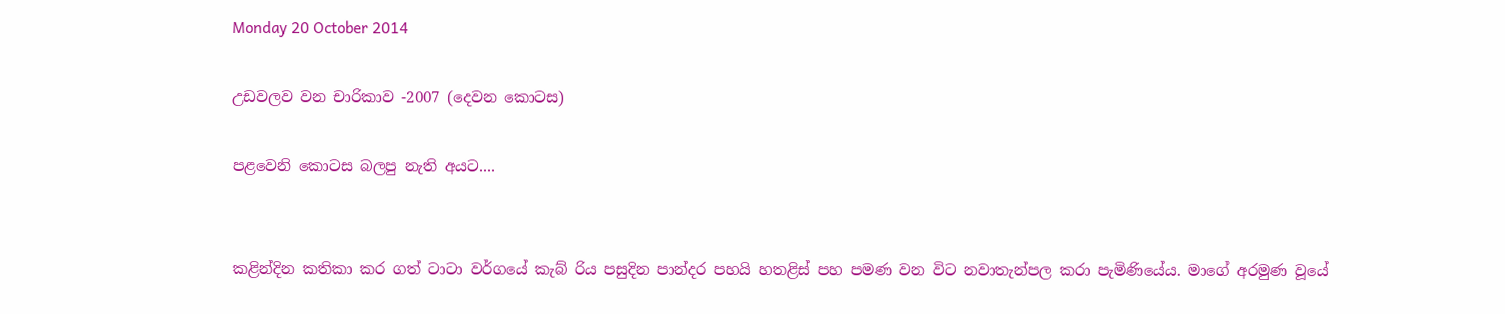Monday 20 October 2014

උඩවලව වන චාරිකාව -2007 (දෙවන කොටස)

පළවෙනි කොටස බලපු නැති අයට....


කළින්දින කතිකා කර ගත් ටාටා වර්ගයේ කැබ් රිය පසුදින පාන්දර පහයි හතළිස් පහ පමණ වන විට නවාතැන්පල කරා පැමිණියේය. මාගේ අරමුණ වූයේ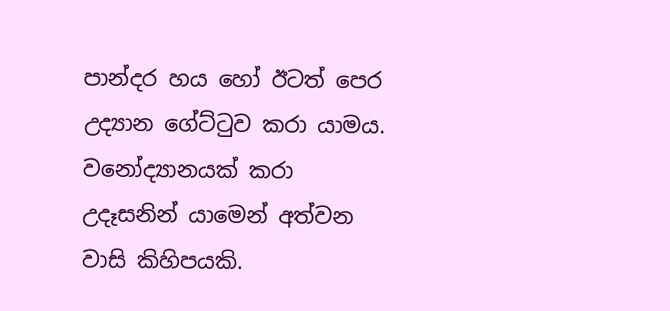පාන්දර හය හෝ ඊටත් පෙර උද්‍යාන ගේට්ටුව කරා යාමය. වනෝද්‍යානයක් කරා උදෑසනින් යාමෙන් අත්වන වාසි කිහිපයකි.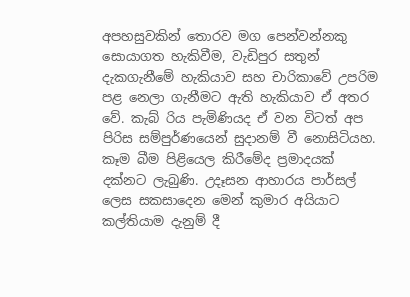අපහසුවකින් තොරව මග පෙන්වන්නකු සොයාගත හැකිවීම, වැඩිපුර සතුන් දැකගැනීමේ හැකියාව සහ චාරිකාවේ උපරිම පළ නෙලා ගැනීමට ඇති හැකියාව ඒ අතර වේ. කැබ් රිය පැමිණියද ඒ වන විටත් අප පිරිස සම්පුර්ණයෙන් සුදානම් වී නොසිටියහ. කෑම බීම පිළියෙල කිරීමේද ප්‍රමාදයක් දක්නට ලැබුණි. උදෑසන ආහාරය පාර්සල් ලෙස සකසාදෙන මෙන් කුමාර අයියාට කල්තියාම දැනුම් දී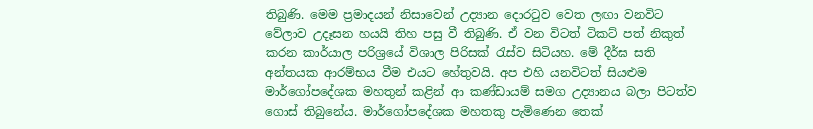තිබුණි. මෙම ප්‍රමාදයන් නිසාවෙන් උද්‍යාන දොරටුව වෙත ලඟා වනවිට වේලාව උදෑසන හයයි තිහ පසු වී තිබුණි. ඒ වන විටත් ටිකට් පත් නිකුත් කරන කාර්යාල පරිශ්‍රයේ විශාල පිරිසක් රැස්ව සිටියහ. මේ දීර්ඝ සති අන්තයක ආරම්භය වීම එයට හේතුවයි. අප එහි යනවිටත් සියළුම මාර්ගෝපදේශක මහතුන් කළින් ආ කණ්ඩායම් සමග උද්‍යානය බලා පිටත්ව ගොස් තිබුනේය. මාර්ගෝපදේශක මහතකු පැමිණෙන තෙක්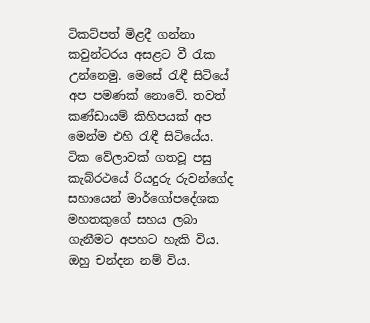ටිකට්පත් මිළදී ගන්නා කවුන්ටරය අසළට වී රැක උන්නෙමු. මෙසේ රැඳී සිටියේ අප පමණක් නොවේ. තවත් කණ්ඩායම් කිහිපයක් අප මෙන්ම එහි රැඳී සිටියේය. ටික වේලාවක් ගතවූ පසු කැබ්රථයේ රියදුරු රුවන්ගේද සහායෙන් මාර්ගෝපදේශක මහතකුගේ සහය ලබා ගැනීමට අපහට හැකි විය. ඔහු චන්දන නම් විය.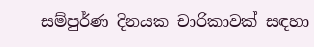සම්පුර්ණ දිනයක චාරිකාවක් සඳහා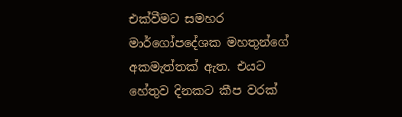එක්වීමට සමහර මාර්ගෝපදේශක මහතුන්ගේ අකමැත්තක් ඇත. එයට හේතුව දිනකට කීප වරක්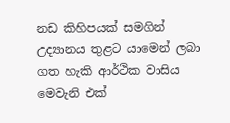නඩ කිහිපයක් සමගින් උද්‍යානය තුළට යාමෙන් ලබා ගත හැකි ආර්ථික වාසිය මෙවැනි එක්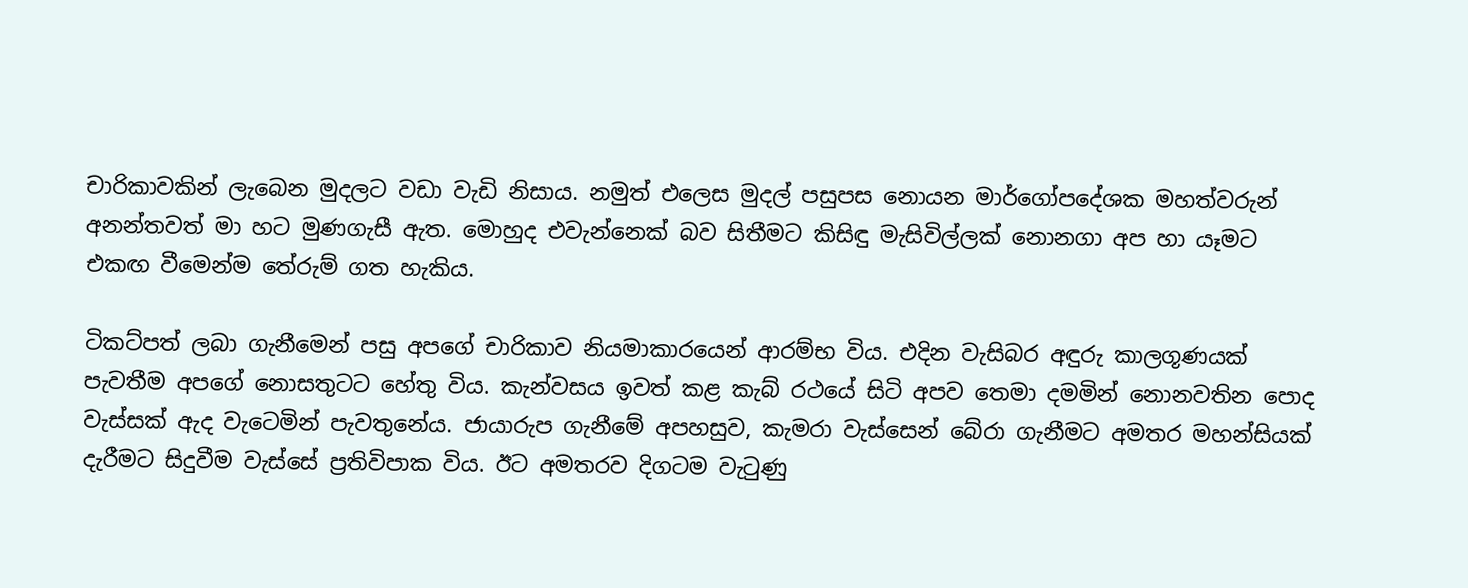චාරිකාවකින් ලැබෙන මුදලට වඩා වැඩි නිසාය. නමුත් එලෙස මුදල් පසුපස නොයන මාර්ගෝපදේශක මහත්වරුන් අනන්තවත් මා හට මුණගැසී ඇත. මොහුද එවැන්නෙක් බව සිතීමට කිසිඳු මැසිවිල්ලක් නොනගා අප හා යෑමට එකඟ වීමෙන්ම තේරුම් ගත හැකිය.

ටිකට්පත් ලබා ගැනීමෙන් පසු අපගේ චාරිකාව නියමාකාරයෙන් ආරම්භ විය. එදින වැසිබර අඳුරු කාලගූණයක් පැවතීම අපගේ නොසතුටට හේතු විය. කැන්වසය ඉවත් කළ කැබ් රථයේ සිටි අපව තෙමා දමමින් නොනවතින පොද වැස්සක් ඇද වැටෙමින් පැවතුනේය. ජායාරුප ගැනීමේ අපහසුව, කැමරා වැස්සෙන් බේරා ගැනීමට අමතර මහන්සියක් දැරීමට සිදුවීම වැස්සේ ප්‍රතිවිපාක විය. ඊට අමතරව දිගටම වැටුණු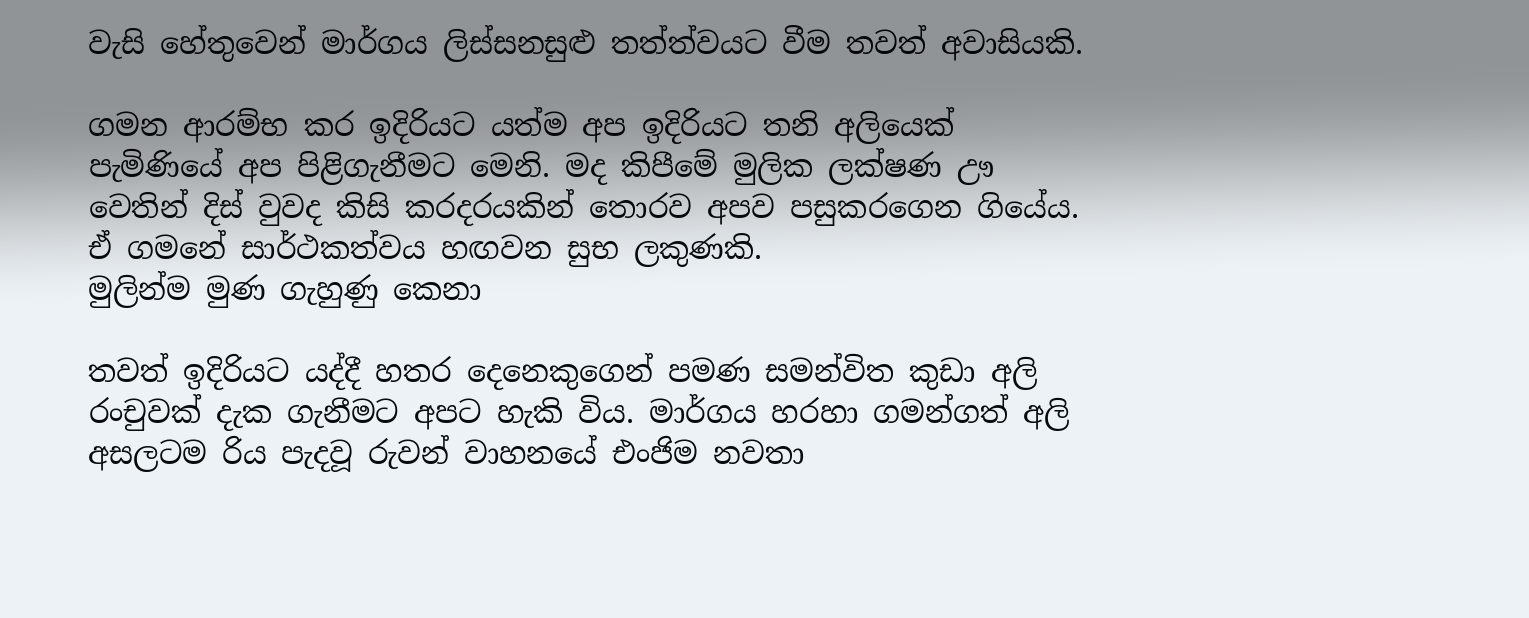වැසි හේතුවෙන් මාර්ගය ලිස්සනසුළු තත්ත්වයට වීම තවත් අවාසියකි.

ගමන ආරම්භ කර ඉදිරියට යත්ම අප ඉදිරියට තනි අලියෙක් පැමිණියේ අප පිළිගැනීමට මෙනි. මද කිපීමේ මුලික ලක්ෂණ ඌ වෙතින් දිස් වුවද කිසි කරදරයකින් තොරව අපව පසුකරගෙන ගියේය. ඒ ගමනේ සාර්ථකත්වය හඟවන සුභ ලකුණකි.
මුලින්ම මුණ ගැහුණු කෙනා

තවත් ඉදිරියට යද්දී හතර දෙනෙකුගෙන් පමණ සමන්විත කුඩා අලි රංචුවක් දැක ගැනීමට අපට හැකි විය. මාර්ගය හරහා ගමන්ගත් අලි අසලටම රිය පැදවූ රුවන් වාහනයේ එංජිම නවතා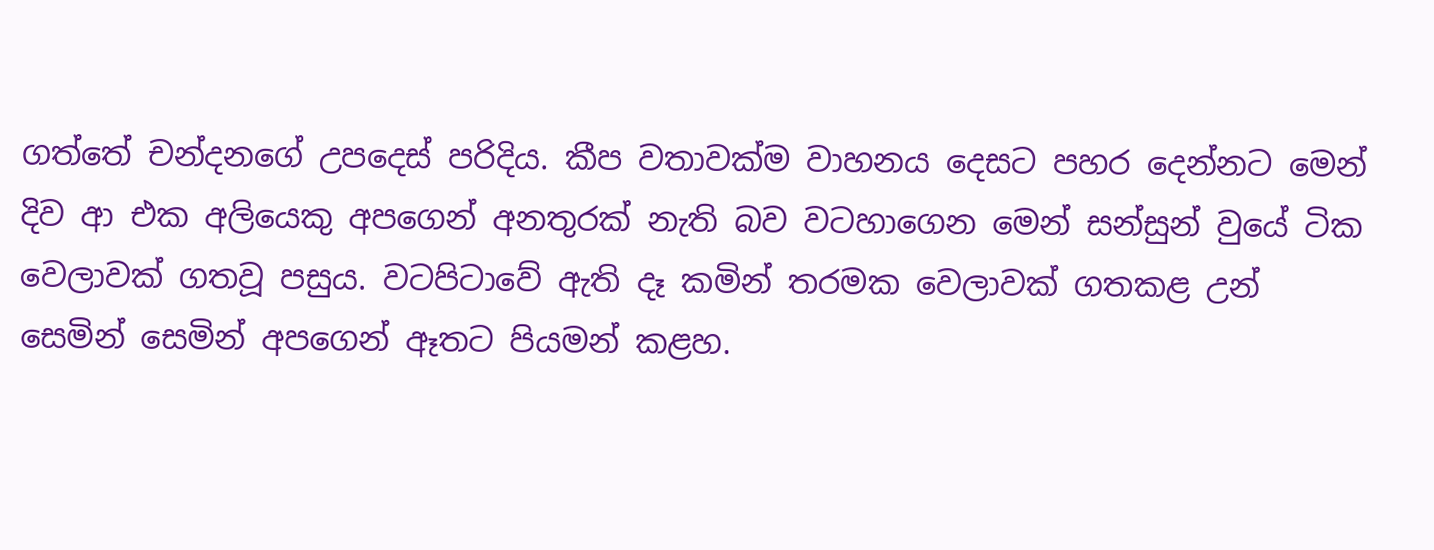ගත්තේ චන්දනගේ උපදෙස් පරිදිය. කීප වතාවක්ම වාහනය දෙසට පහර දෙන්නට මෙන් දිව ආ එක අලියෙකු අපගෙන් අනතුරක් නැති බව වටහාගෙන මෙන් සන්සුන් වුයේ ටික වෙලාවක් ගතවූ පසුය. වටපිටාවේ ඇති දෑ කමින් තරමක වෙලාවක් ගතකළ උන් සෙමින් සෙමින් අපගෙන් ඈතට පියමන් කළහ.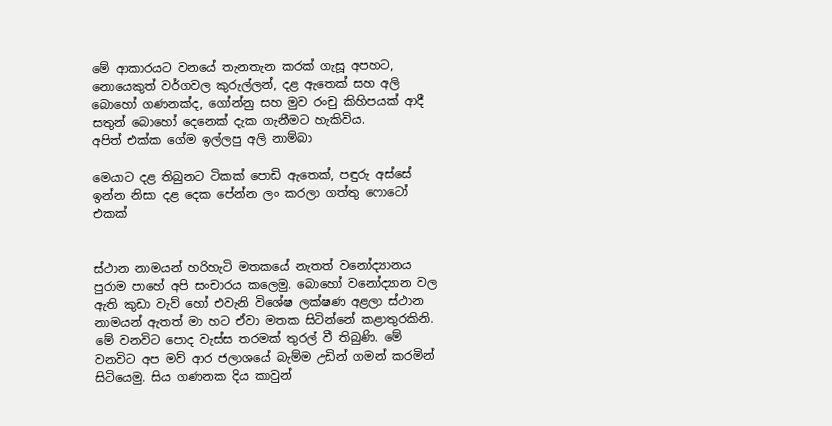මේ ආකාරයට වනයේ තැනතැන කරක් ගැසූ අපහට, නොයෙකුත් වර්ගවල කුරුල්ලන්, දළ ඇතෙක් සහ අලි බොහෝ ගණනක්ද, ගෝන්නු සහ මුව රංචු කිහිපයක් ආදී සතුන් බොහෝ දෙනෙක් දැක ගැනීමට හැකිවිය.
අපිත් එක්ක ගේම ඉල්ලපු අලි නාම්බා

මෙයාට දළ තිබුනට ටිකක් පොඩි ඇතෙක්, පඳුරු අස්සේ ඉන්න නිසා දළ දෙක පේන්න ලං කරලා ගත්තු ෆොටෝ එකක්


ස්ථාන නාමයන් හරිහැටි මතකයේ නැතත් වනෝද්‍යානය පුරාම පාහේ අපි සංචාරය කලෙමු. බොහෝ වනෝද්‍යාන වල ඇති කුඩා වැව් හෝ එවැනි විශේෂ ලක්ෂණ අළලා ස්ථාන නාමයන් ඇතත් මා හට ඒවා මතක සිටින්නේ කළාතුරකිනි. මේ වනවිට පොද වැස්ස තරමක් තුරල් වී තිබුණි. මේ වනවිට අප මව් ආර ජලාශයේ බැම්ම උඩින් ගමන් කරමින් සිටියෙමු. සිය ගණනක දිය කාවුන්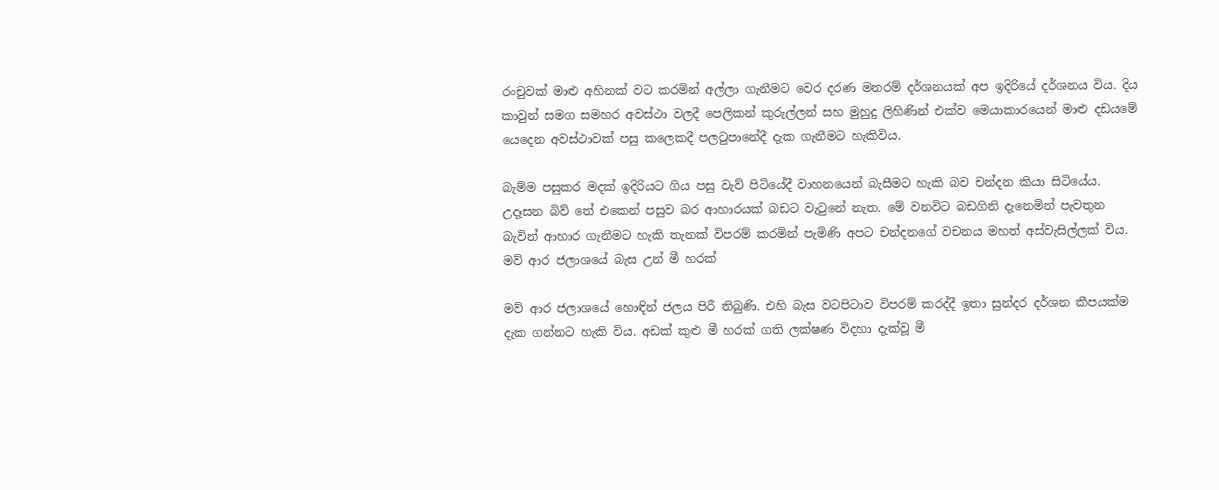රංචුවක් මාළු අහිනක් වට කරමින් අල්ලා ගැනීමට වෙර දරණ මනරම් දර්ශනයක් අප ඉදිරියේ දර්ශනය විය. දිය කාවුන් සමග සමහර අවස්ථා වලදී පෙලිකන් කුරුල්ලන් සහ මුහුදු ලිහිණින් එක්ව මෙයාකාරයෙන් මාළු දඩයමේ යෙදෙන අවස්ථාවක් පසු කලෙකදී පලටුපානේදී දැක ගැනීමට හැකිවිය.

බැම්ම පසුකර මදක් ඉදිරියට ගිය පසු වැව් පිටියේදී වාහනයෙන් බැසීමට හැකි බව චන්දන කියා සිටියේය. උදෑසන බිව් තේ එකෙන් පසුව බර ආහාරයක් බඩට වැටුනේ නැත. මේ වනවිට බඩගිනි දැනෙමින් පැවතුන බැවින් ආහාර ගැනීමට හැකි තැනක් විපරම් කරමින් පැමිණි අපට චන්දනගේ වචනය මහත් අස්වැසිල්ලක් විය.
මව් ආර ජලාශයේ බැස උන් මී හරක්

මව් ආර ජලාශයේ හොඳින් ජලය පිරී තිබුණි. එහි බැස වටපිටාව විපරම් කරද්දී ඉතා සුන්දර දර්ශන කීපයක්ම දැක ගන්නට හැකි විය. අඩක් කුළු මී හරක් ගති ලක්ෂණ විදහා දැක්වූ මී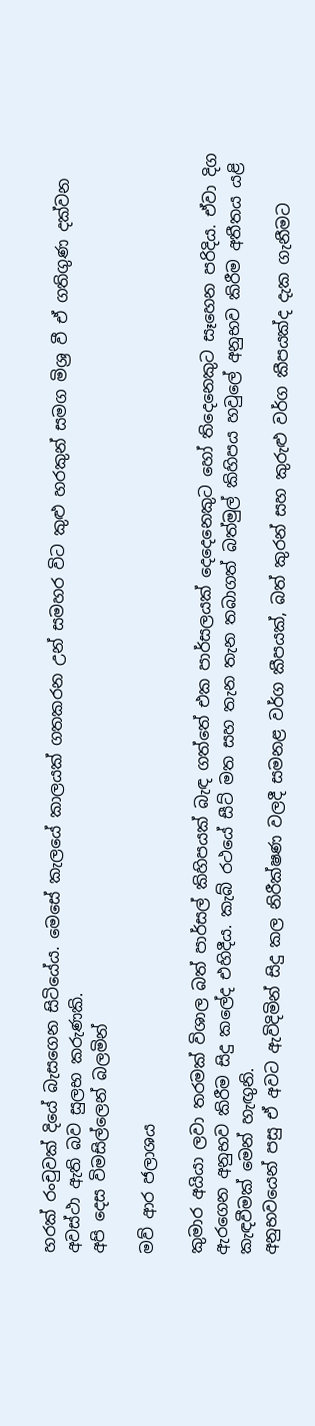හරක් රංචුවක් දියේ බැසගෙන සිටියේය. මෙසේ කැලයේ කාලයක් ගතකරන උන් සමහර විට කුළු හරකුන් සමග මිශ්‍ර වී ඒ ගතිගුණ දක්වන අවස්ථා ඇති බව සුලභ කරුණකි.
අපි දෙස විමසිල්ලෙන් බලමින්

මව් ආර ජලාශය

කුමාර අයියා ලවා තරමක් විශාල බත් පාර්සල් කිහිපයක් බැඳ ගත්තේ එක පාර්සලයක් දෙදෙනෙකුට හෝ තිදෙනෙකුට සෑහෙන පරිදිය. ඒවා දිග ඇරගෙන අනුභව කිරීම සිදු කලේද එහිදීය. කැබ් රථයේ සීට් මත සහ තැන තැන තබාගත් බත්මුල් කිහිපය හවුලේ අනුභව කිරීම අතීතය යළි කැඳවීමක් මෙන් හැඟුනි.
අනුභවයෙන් පසු ඒ අවට ඇවිදිමින් සිදු කල නිරීක්ෂණ වලදී සමනළ වර්ග කීපයක්, බත් කුරන් සහ කුරුළු වර්ග කීපයක්ද දැක ගැනීමට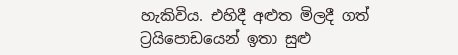හැකිවිය. එහිදී අළුත මිලදී ගත්  ට්‍රයිපොඩයෙන් ඉතා සුළු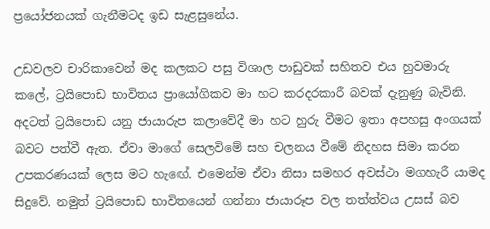ප්‍රයෝජනයක් ගැනීමටද ඉඩ සැළසුනේය.

උඩවලව චාරිකාවෙන් මද කලකට පසු විශාල පාඩුවක් සහිතව එය හුවමාරු කලේ, ට්‍රයිපොඩ භාවිතය ප්‍රායෝගිකව මා හට කරදරකාරී බවක් දැනුණු බැවිනි. අදටත් ට්‍රයිපොඩ යනු ජායාරුප කලාවේදී මා හට හුරු වීමට ඉතා අපහසු අංගයක් බවට පත්වී ඇත. ඒවා මාගේ සෙලවිමේ සහ චලනය වීමේ නිදහස සිමා කරන උපකරණයක් ලෙස මට හැඟේ. එමෙන්ම ඒවා නිසා සමහර අවස්ථා මගහැරී යාමද සිදුවේ. නමුත් ට්‍රයිපොඩ භාවිතයෙන් ගන්නා ජායාරූප වල තත්ත්වය උසස් බව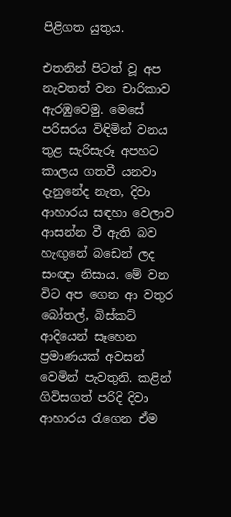පිළිගත යුතුය.

එතනින් පිටත් වූ අප නැවතත් වන චාරිකාව ඇරඹුවෙමු. මෙසේ පරිසරය විඳිමින් වනය තුළ සැරිසැරූ අපහට කාලය ගතවී යනවා දැනුනේද නැත, දිවා ආහාරය සඳහා වෙලාව ආසන්න වී ඇති බව හැඟුනේ බඩෙන් ලද සංඥා නිසාය. මේ වන විට අප ගෙන ආ වතුර බෝතල්, බිස්කට් ආදියෙන් සෑහෙන ප්‍රමාණයක් අවසන් වෙමින් පැවතුනි. කළින් ගිවිසගත් පරිදි දිවා ආහාරය රැගෙන ඒම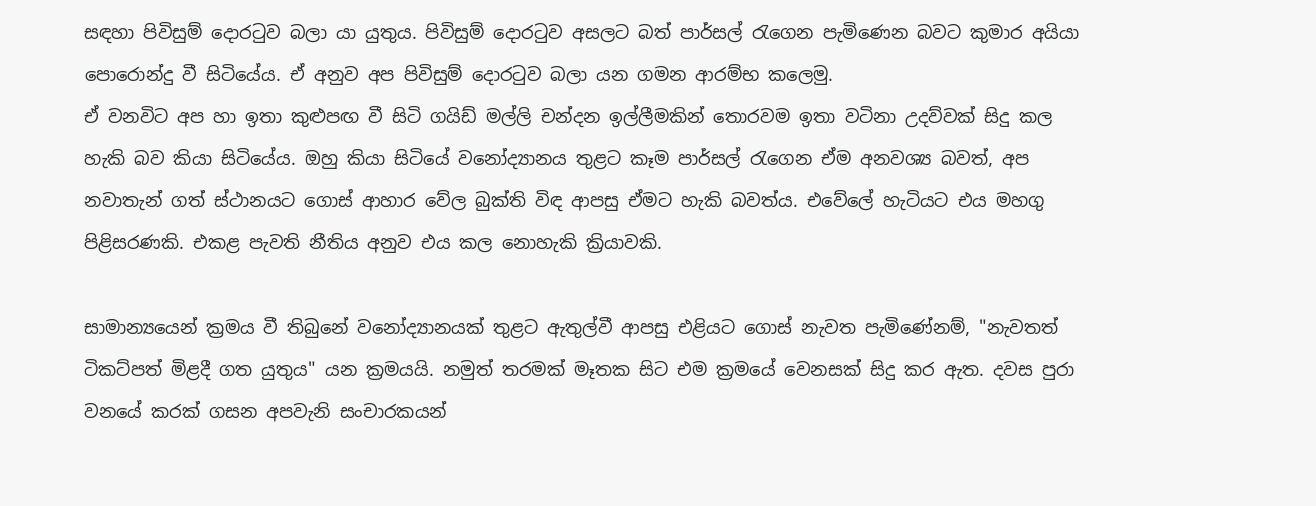සඳහා පිවිසුම් දොරටුව බලා යා යුතුය. පිවිසුම් දොරටුව අසලට බත් පාර්සල් රැගෙන පැමිණෙන බවට කුමාර අයියා පොරොන්දු වී සිටියේය. ඒ අනුව අප පිවිසුම් දොරටුව බලා යන ගමන ආරම්භ කලෙමු.
ඒ වනවිට අප හා ඉතා කුළුපඟ වී සිටි ගයිඩ් මල්ලි චන්දන ඉල්ලීමකින් තොරවම ඉතා වටිනා උදව්වක් සිදු කල හැකි බව කියා සිටියේය. ඔහු කියා සිටියේ වනෝද්‍යානය තුළට කෑම පාර්සල් රැගෙන ඒම අනවශ්‍ය බවත්, අප නවාතැන් ගත් ස්ථානයට ගොස් ආහාර වේල බුක්ති විඳ ආපසු ඒමට හැකි බවත්ය. එවේලේ හැටියට එය මහගු පිළිසරණකි. එකළ පැවති නීතිය අනුව එය කල නොහැකි ක්‍රියාවකි.

සාමාන්‍යයෙන් ක්‍රමය වී තිබුනේ වනෝද්‍යානයක් තුළට ඇතුල්වී ආපසු එළියට ගොස් නැවත පැමිණේනම්, "නැවතත් ටිකට්පත් මිළදී ගත යුතුය" යන ක්‍රමයයි. නමුත් තරමක් මෑතක සිට එම ක්‍රමයේ වෙනසක් සිදු කර ඇත. දවස පුරා වනයේ කරක් ගසන අපවැනි සංචාරකයන්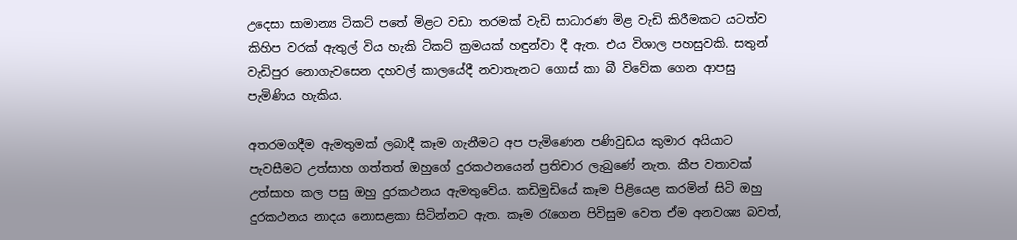උදෙසා සාමාන්‍ය ටිකට් පතේ මිළට වඩා තරමක් වැඩි සාධාරණ මිළ වැඩි කිරීමකට යටත්ව කිහිප වරක් ඇතුල් විය හැකි ටිකට් ක්‍රමයක් හඳුන්වා දී ඇත. එය විශාල පහසුවකි. සතුන් වැඩිපුර නොගැවසෙන දහවල් කාලයේදී නවාතැනට ගොස් කා බී විවේක ගෙන ආපසු පැමිණිය හැකිය.

අතරමගදීම ඇමතුමක් ලබාදී කෑම ගැනීමට අප පැමිණෙන පණිවුඩය කුමාර අයියාට පැවසීමට උත්සාහ ගත්තත් ඔහුගේ දුරකථනයෙන් ප්‍රතිචාර ලැබුණේ නැත. කීප වතාවක් උත්සාහ කල පසු ඔහු දුරකථනය ඇමතුවේය. කඩිමුඩියේ කෑම පිළියෙළ කරමින් සිටි ඔහු දුරකථනය නාදය නොසළකා සිටින්නට ඇත. කෑම රැගෙන පිවිසුම වෙත ඒම අනවශ්‍ය බවත්,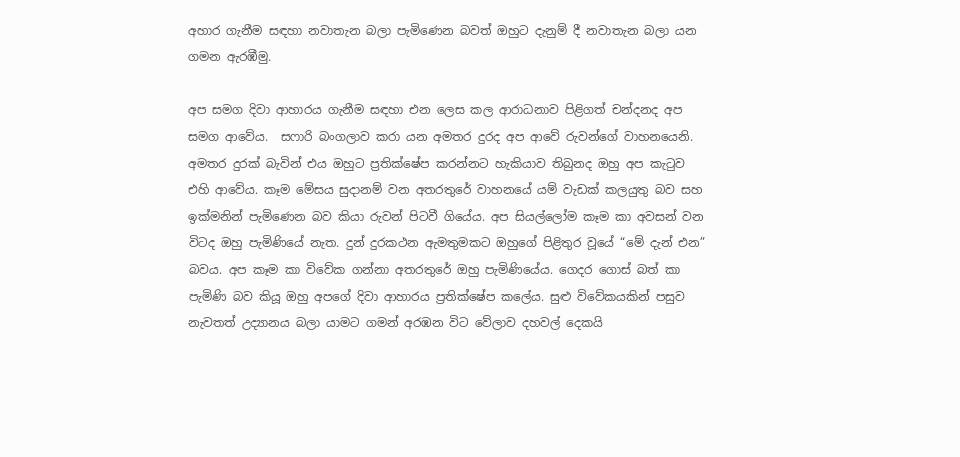අහාර ගැනීම සඳහා නවාතැන බලා පැමිණෙන බවත් ඔහුට දැනුම් දී නවාතැන බලා යන ගමන ඇරඹීමු.

අප සමග දිවා ආහාරය ගැනීම සඳහා එන ලෙස කල ආරාධනාව පිළිගත් චන්දනද අප සමග ආවේය.  සෆාරි බංගලාව කරා යන අමතර දුරද අප ආවේ රුවන්ගේ වාහනයෙනි. අමතර දුරක් බැවින් එය ඔහුට ප්‍රතික්ෂේප කරන්නට හැකියාව තිබුනද ඔහු අප කැටුව එහි ආවේය. කෑම මේසය සුදානම් වන අතරතුරේ වාහනයේ යම් වැඩක් කලයුතු බව සහ ඉක්මනින් පැමිණෙන බව කියා රුවන් පිටවී ගියේය. අප සියල්ලෝම කෑම කා අවසන් වන විටද ඔහු පැමිණියේ නැත. දුන් දුරකථන ඇමතුමකට ඔහුගේ පිළිතුර වූයේ “මේ දැන් එන” බවය. අප කෑම කා විවේක ගන්නා අතරතුරේ ඔහු පැමිණියේය. ගෙදර ගොස් බත් කා පැමිණි බව කියූ ඔහු අපගේ දිවා ආහාරය ප්‍රතික්ෂේප කලේය. සුළු විවේකයකින් පසුව නැවතත් උද්‍යානය බලා යාමට ගමන් අරඹන විට වේලාව දහවල් දෙකයි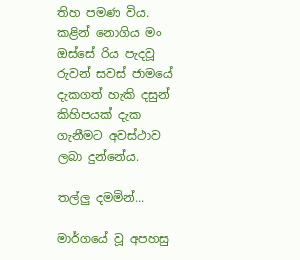තිහ පමණ විය. කළින් නොගිය මං ඔස්සේ රිය පැදවූ රුවන් සවස් ජාමයේ දැකගත් හැකි දසුන් කිහිපයක් දැක ගැනීමට අවස්ථාව ලබා දුන්නේය.

තල්ලු දමමින්...

මාර්ගයේ වූ අපහසු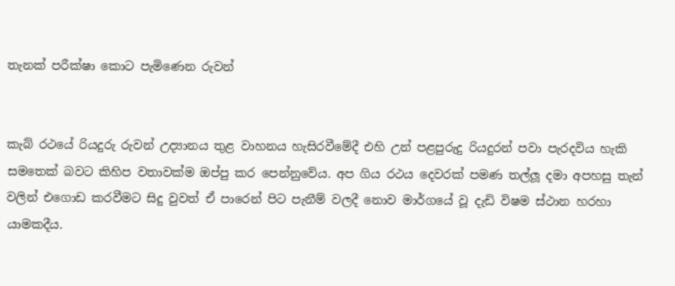තැනක් පරීක්ෂා කොට පැමිණෙන රුවන්


කැබ් රථයේ රියදුරු රුවන් උද්‍යානය තුළ වාහනය හැසිරවීමේදී එහි උන් පළපුරුදු රියදුරන් පවා පැරදවිය හැකි සමතෙක් බවට කිහිප වතාවක්ම ඔප්පු කර පෙන්නුවේය. අප ගිය රථය දෙවරක් පමණ තල්ලූ දමා අපහසු තැන් වලින් එගොඩ කරවීමට සිදු වුවත් ඒ පාරෙන් පිට පැනීම් වලදී නොව මාර්ගයේ වූ දැඩි විෂම ස්ථාන හරහා යාමකදීය.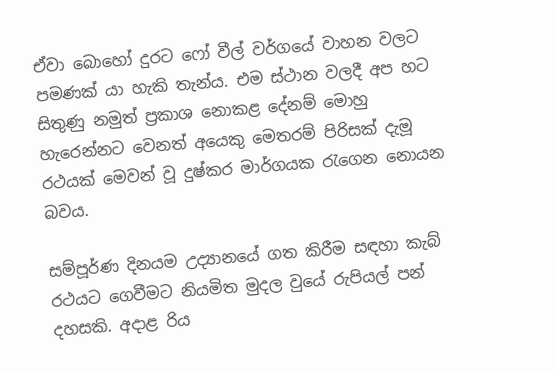ඒවා බොහෝ දුරට ෆෝ වීල් වර්ගයේ වාහන වලට පමණක් යා හැකි තැන්ය. එම ස්ථාන වලදී අප හට සිතුණු නමුත් ප්‍රකාශ නොකළ දේනම් මොහු හැරෙන්නට වෙනත් අයෙකු මෙතරම් පිරිසක් දැමූ රථයක් මෙවන් වූ දුෂ්කර මාර්ගයක රැගෙන නොයන බවය.

සම්පූර්ණ දිනයම උද්‍යානයේ ගත කිරීම සඳහා කැබ් රථයට ගෙවීමට නියමිත මුදල වුයේ රුපියල් පන් දහසකි. අදාළ රිය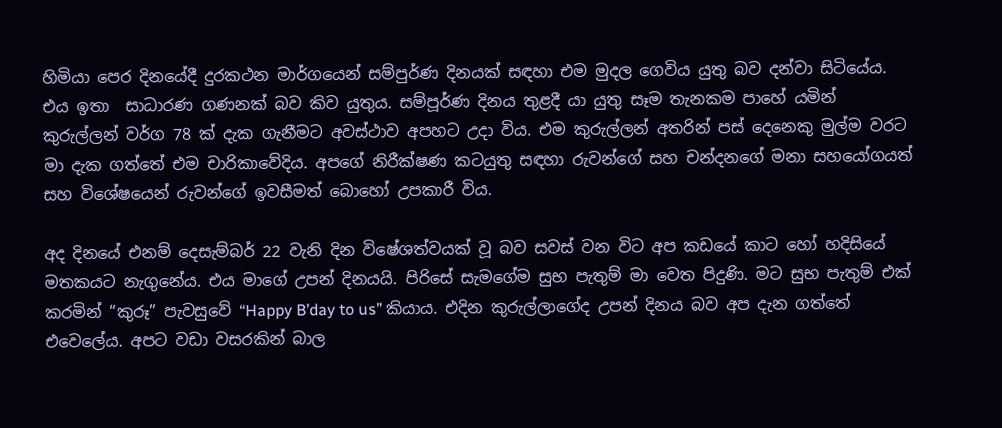හිමියා පෙර දිනයේදී දුරකථන මාර්ගයෙන් සම්පුර්ණ දිනයක් සඳහා එම මුදල ගෙවිය යුතු බව දන්වා සිටියේය. එය ඉතා  සාධාරණ ගණනක් බව කිව යුතුය. සම්පූර්ණ දිනය තුළදී යා යුතු සෑම තැනකම පාහේ යමින් කුරුල්ලන් වර්ග 78 ක් දැක ගැනීමට අවස්ථාව අපහට උදා විය. එම කුරුල්ලන් අතරින් පස් දෙනෙකු මුල්ම වරට මා දැක ගත්තේ එම චාරිකාවේදිය. අපගේ නිරීක්ෂණ කටයුතු සඳහා රුවන්ගේ සහ චන්දනගේ මනා සහයෝගයත් සහ විශේෂයෙන් රුවන්ගේ ඉවසීමත් බොහෝ උපකාරී විය.

අද දිනයේ එනම් දෙසැම්බර් 22 වැනි දින විෂේශත්වයක් වූ බව සවස් වන විට අප කඩයේ කාට හෝ හදිසියේ මතකයට නැගුනේය. එය මාගේ උපන් දිනයයි. පිරිසේ සැමගේම සුභ පැතුම් මා වෙත පිදුණි. මට සුභ පැතුම් එක් කරමින් “කුරූ” පැවසුවේ “Happy B’day to us” කියාය. එදින කුරුල්ලාගේද උපන් දිනය බව අප දැන ගත්තේ එවෙලේය. අපට වඩා වසරකින් බාල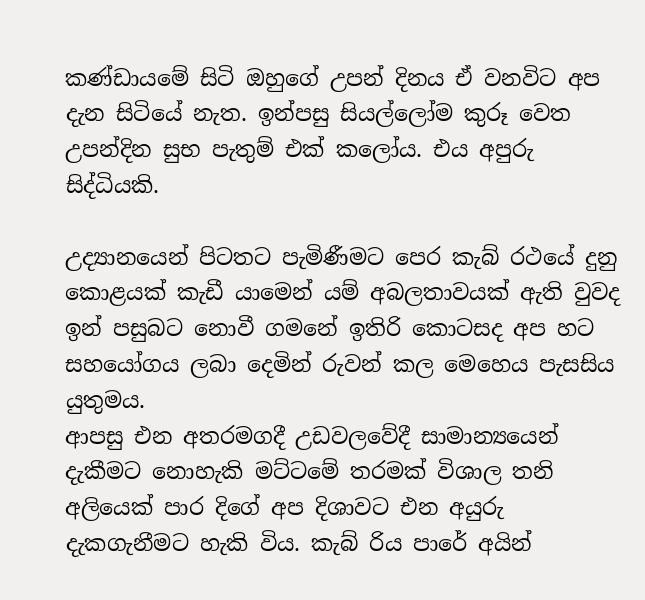කණ්ඩායමේ සිටි ඔහුගේ උපන් දිනය ඒ වනවිට අප දැන සිටියේ නැත. ඉන්පසු සියල්ලෝම කුරූ වෙත උපන්දින සුභ පැතුම් එක් කලෝය. එය අපුරු සිද්ධියකි.

උද්‍යානයෙන් පිටතට පැමිණීමට පෙර කැබ් රථයේ දුනු කොළයක් කැඩී යාමෙන් යම් අබලතාවයක් ඇති වුවද ඉන් පසුබට නොවී ගමනේ ඉතිරි කොටසද අප හට සහයෝගය ලබා දෙමින් රුවන් කල මෙහෙය පැසසිය යුතුමය.
ආපසු එන අතරමගදී උඩවලවේදී සාමාන්‍යයෙන් දැකීමට නොහැකි මට්ටමේ තරමක් විශාල තනි අලියෙක් පාර දිගේ අප දිශාවට එන අයුරු දැකගැනීමට හැකි විය. කැබ් රිය පාරේ අයින්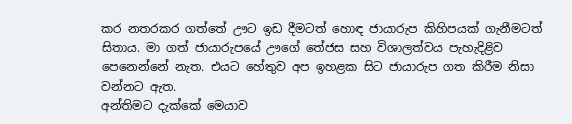කර නතරකර ගත්තේ ඌට ඉඩ දීමටත් හොඳ ජායාරුප කිහිපයක් ගැනීමටත් සිතාය. මා ගත් ජායාරුපයේ ඌගේ තේජස සහ විශාලත්වය පැහැදිළිව පෙනෙන්නේ නැත. එයට හේතුව අප ඉහළක සිට ජායාරුප ගත කිරීම නිසා වන්නට ඇත.
අන්තිමට දැක්කේ මෙයාව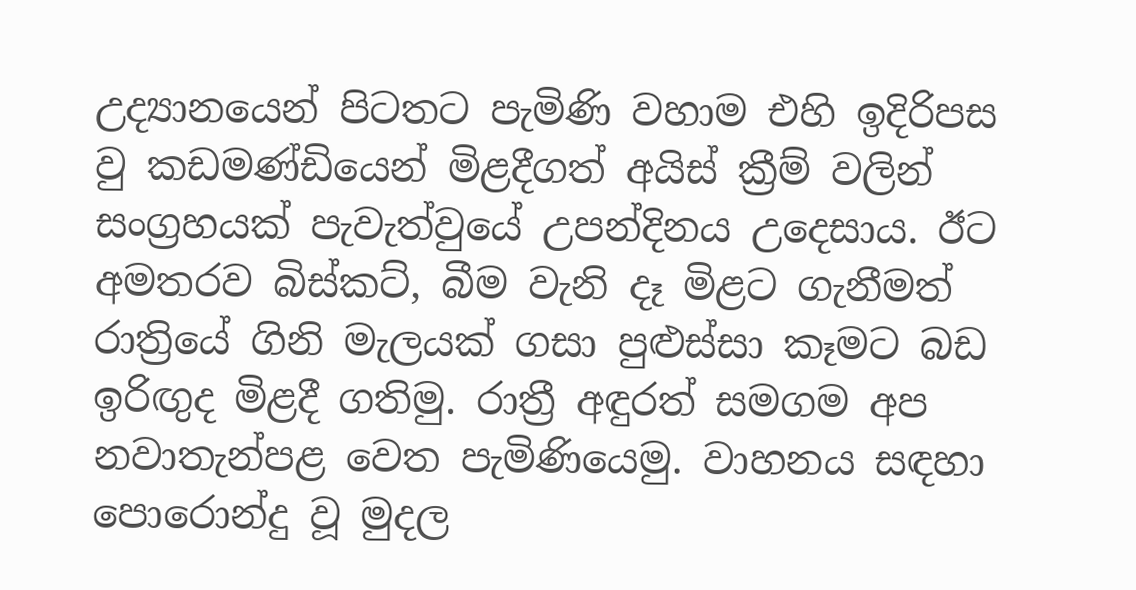උද්‍යානයෙන් පිටතට පැමිණි වහාම එහි ඉදිරිපස වු කඩමණ්ඩියෙන් මිළදීගත් අයිස් ක්‍රීම් වලින් සංග්‍රහයක් පැවැත්වුයේ උපන්දිනය උදෙසාය. ඊට අමතරව බිස්කට්, බීම වැනි දෑ මිළට ගැනීමත් රාත්‍රියේ ගිනි මැලයක් ගසා පුළුස්සා කෑමට බඩ ඉරිඟුද මිළදී ගතිමු. රාත්‍රී අඳුරත් සමගම අප නවාතැන්පළ වෙත පැමිණියෙමු. වාහනය සඳහා පොරොන්දු වූ මුදල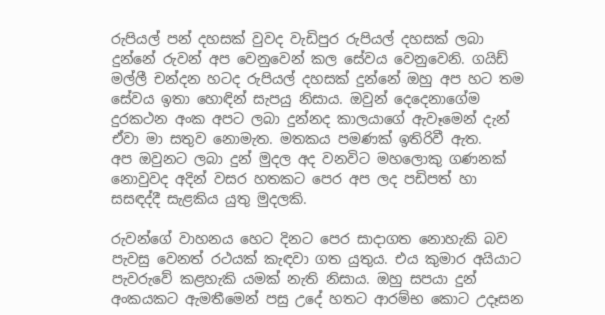රුපියල් පන් දහසක් වුවද වැඩිපුර රුපියල් දහසක් ලබා දුන්නේ රුවන් අප වෙනුවෙන් කල සේවය වෙනුවෙනි. ගයිඩ් මල්ලී චන්දන හටද රුපියල් දහසක් දුන්නේ ඔහු අප හට තම සේවය ඉතා හොඳින් සැපයු නිසාය. ඔවුන් දෙදෙනාගේම දුරකථන අංක අපට ලබා දුන්නද කාලයාගේ ඇවෑමෙන් දැන් ඒවා මා සතුව නොමැත. මතකය පමණක් ඉතිරිවී ඇත.
අප ඔවුනට ලබා දුන් මුදල අද වනවිට මහලොකු ගණනක් නොවුවද අදින් වසර හතකට පෙර අප ලද පඩිපත් හා සසඳද්දී සැළකිය යුතු මුදලකි.

රුවන්ගේ වාහනය හෙට දිනට පෙර සාදාගත නොහැකි බව පැවසු වෙනත් රථයක් කැඳවා ගත යුතුය. එය කුමාර අයියාට පැවරුවේ කළහැකි යමක් නැති නිසාය. ඔහු සපයා දුන් අංකයකට ඇමතීමෙන් පසු උදේ හතට ආරම්භ කොට උදෑසන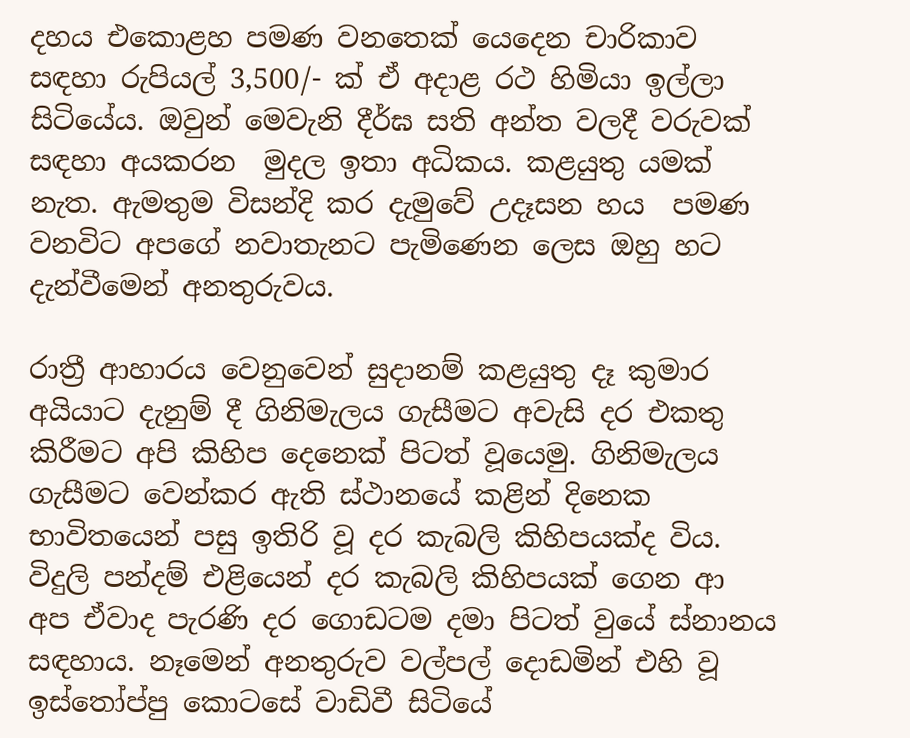දහය එකොළහ පමණ වනතෙක් යෙදෙන චාරිකාව සඳහා රුපියල් 3,500/- ක් ඒ අදාළ රථ හිමියා ඉල්ලා සිටියේය. ඔවුන් මෙවැනි දීර්ඝ සති අන්ත වලදී වරුවක් සඳහා අයකරන  මුදල ඉතා අධිකය. කළයුතු යමක් නැත. ඇමතුම විසන්දි කර දැමුවේ උදෑසන හය  පමණ වනවිට අපගේ නවාතැනට පැමිණෙන ලෙස ඔහු හට දැන්වීමෙන් අනතුරුවය.

රාත්‍රී ආහාරය වෙනුවෙන් සුදානම් කළයුතු දෑ කුමාර අයියාට දැනුම් දී ගිනිමැලය ගැසීමට අවැසි දර එකතු කිරීමට අපි කිහිප දෙනෙක් පිටත් වූයෙමු. ගිනිමැලය ගැසීමට වෙන්කර ඇති ස්ථානයේ කළින් දිනෙක භාවිතයෙන් පසු ඉතිරි වූ දර කැබලි කිහිපයක්ද විය. විදුලි පන්දම් එළියෙන් දර කැබලි කිහිපයක් ගෙන ආ අප ඒවාද පැරණි දර ගොඩටම දමා පිටත් වුයේ ස්නානය සඳහාය. නෑමෙන් අනතුරුව වල්පල් දොඩමින් එහි වූ ඉස්තෝප්පු කොටසේ වාඩිවී සිටියේ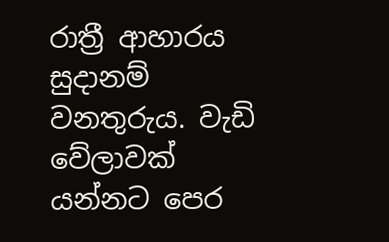රාත්‍රී ආහාරය සුදානම් වනතුරුය. වැඩි වේලාවක් යන්නට පෙර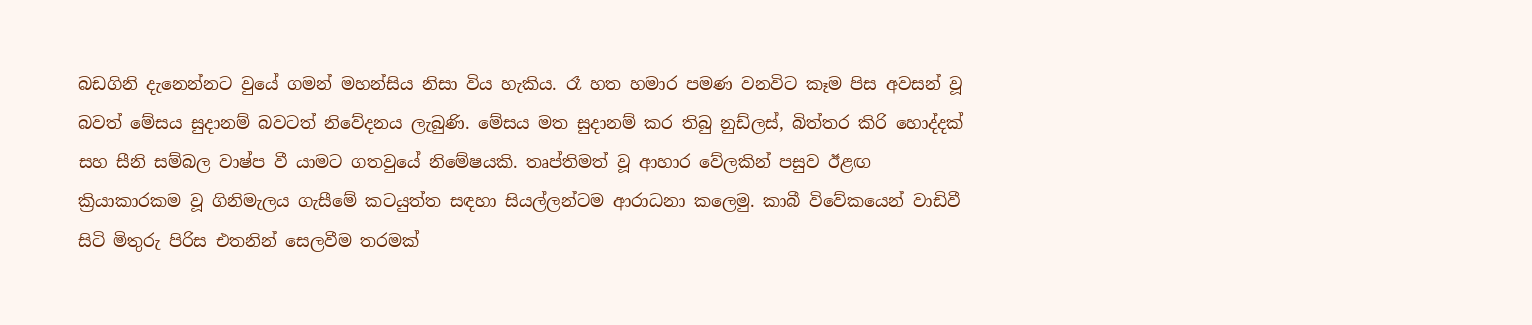බඩගිනි දැනෙන්නට වුයේ ගමන් මහන්සිය නිසා විය හැකිය. රෑ හත හමාර පමණ වනවිට කෑම පිස අවසන් වූ බවත් මේසය සුදානම් බවටත් නිවේදනය ලැබුණි. මේසය මත සුදානම් කර තිබු නුඩ්ලස්, බිත්තර කිරි හොද්දක් සහ සීනි සම්බල වාෂ්ප වී යාමට ගතවුයේ නිමේෂයකි. තෘප්තිමත් වූ ආහාර වේලකින් පසුව ඊළඟ ක්‍රියාකාරකම වූ ගිනිමැලය ගැසීමේ කටයුත්ත සඳහා සියල්ලන්ටම ආරාධනා කලෙමු. කාබී විවේකයෙන් වාඩිවී සිටි මිතුරු පිරිස එතනින් සෙලවීම තරමක්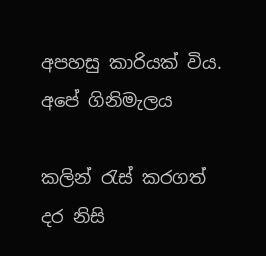අපහසු කාරියක් විය.
අපේ ගිනිමැලය

කලින් රැස් කරගත් දර නිසි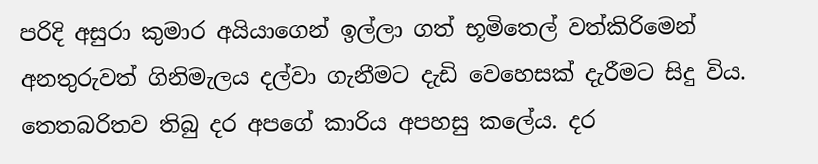පරිදි අසුරා කුමාර අයියාගෙන් ඉල්ලා ගත් භූමිතෙල් වත්කිරිමෙන් අනතුරුවත් ගිනිමැලය දල්වා ගැනීමට දැඩි වෙහෙසක් දැරීමට සිදු විය. තෙතබරිතව තිබු දර අපගේ කාරිය අපහසු කලේය. දර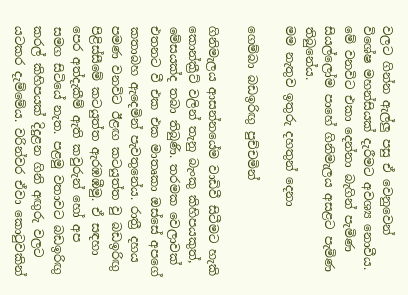වලට ගින්න ඇල්ලු පසු ඒ වෙනුවෙන් විශේෂ මහන්සියක් දැරීමට අවශ්‍ය නොවීය. මේ වනවිට එකා දෙන්නා බැගින් පැමිණ සියල්ලෝම පාහේ ගිනිමැලය අසළට පැමිණ තිබුනේය.
මම නැතුව ඉතුරු දහතුන් දෙනා

ගෙම්බා බඩඉරිඟු පුච්චමින්

ගිනිමැලය ආසන්නයේම වාඩිවී සිටීමට හැකි කොන්ක්‍රීට් වලින් තැනු බැංකු කිහිපයකුත්, මේසයක්ද තබා තිබුණි. තරමක වෙලාවක් එතනට වී එක එක මාතෘකා ඔස්සේ අපගේ කතාබහ ඇදෙමින් පැවතුනේය. රාත්‍රී දහය පමණ වනවිට ඊළඟ කටයුත්ත වු බඩඉරිඟු පිළිස්සීමේ කටයුත්ත ඇරඹඹීමු. ඒ සඳහා පෙර අත්දැකීම් ඇති කවුරුන් හෝ අප සමග සිටියේ නැත. පළමු වතාවට බඩඉරිඟු කරල් කිහිපයක් දිදුළන ගිනි අඟුරු වලට යටකර දැම්මේය. වරින්වර ඒවා කොටුවකින්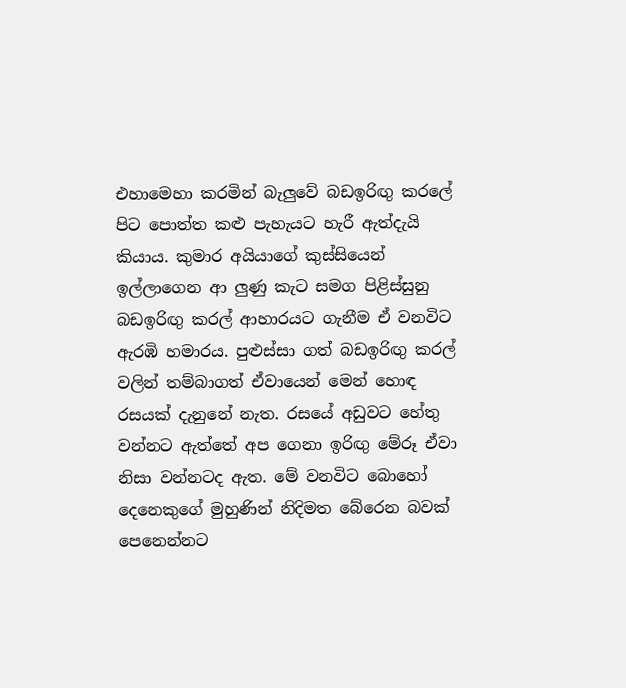එහාමෙහා කරමින් බැලුවේ බඩඉරිඟු කරලේ පිට පොත්ත කළු පැහැයට හැරී ඇත්දැයි කියාය. කුමාර අයියාගේ කුස්සියෙන් ඉල්ලාගෙන ආ ලුණු කැට සමග පිළිස්සුනු බඩඉරිඟු කරල් ආහාරයට ගැනීම ඒ වනවිට ඇරඹි හමාරය. පුළුස්සා ගත් බඩඉරිඟු කරල් වලින් තම්බාගත් ඒවායෙන් මෙන් හොඳ රසයක් දැනුනේ නැත. රසයේ අඩුවට හේතු වන්නට ඇත්තේ අප ගෙනා ඉරිඟු මේරූ ඒවා නිසා වන්නටද ඇත. මේ වනවිට බොහෝ දෙනෙකුගේ මුහුණින් නිදිමත බේරෙන බවක් පෙනෙන්නට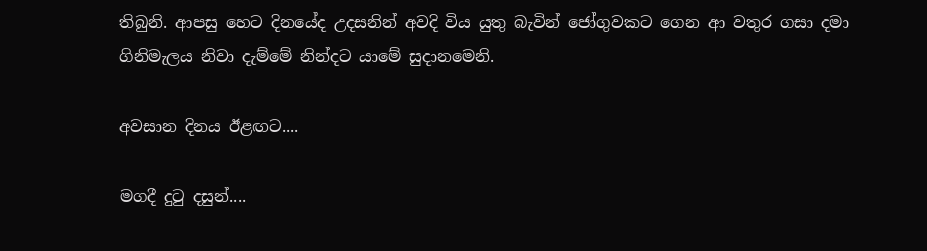තිබුනි. ආපසු හෙට දිනයේද උදසනින් අවදි විය යුතු බැවින් ජෝගුවකට ගෙන ආ වතුර ගසා දමා ගිනිමැලය නිවා දැම්මේ නින්දට යාමේ සුදානමෙනි.

අවසාන දිනය ඊළඟට....

මගදී දුටු දසුන්....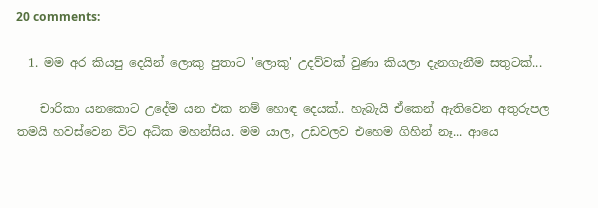20 comments:

  1. මම අර කියපු දෙයින් ලොකු පුතාට 'ලොකු' උදව්වක් වුණා කියලා දැනගැනීම සතුටක්...

    චාරිකා යනකොට උදේම යන එක නම් හොඳ දෙයක්.. හැබැ‍යි ඒකෙන් ඇතිවෙන අතුරුපල තමයි හවස්වෙන විට අධික මහන්සිය. මම යාල, උඩවලව එහෙම ගිහින් නෑ... ආයෙ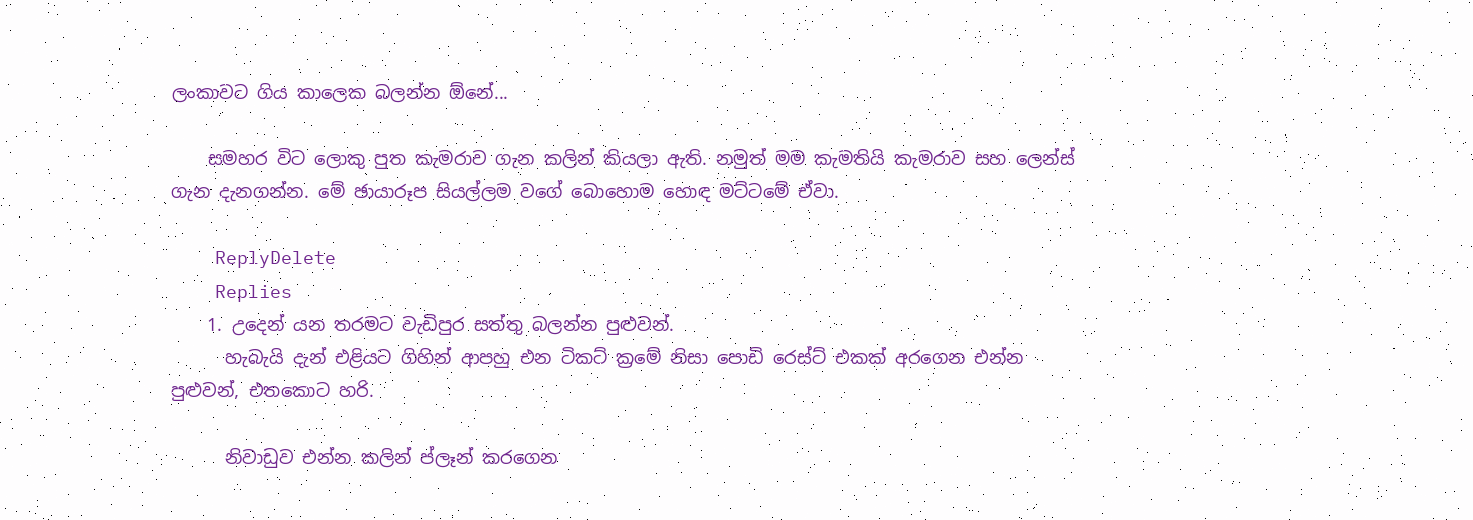ලංකාවට ගිය කාලෙක බලන්න ඕනේ...

    සමහර විට ලොකු පුත කැමරාව ගැන කලින් කියලා ඇති. නමුත් මම කැමතියි කැමරාව සහ ලෙන්ස් ගැන දැනගන්න. මේ ඡායාරූප සියල්ලම වගේ බොහොම හොඳ මට්ටමේ ඒවා.

    ReplyDelete
    Replies
    1. උදෙන් යන තරමට වැඩිපුර සත්තු බලන්න පුළුවන්.
      හැබැයි දැන් එළියට ගිහින් ආපහු එන ටිකට් ක්‍රමේ නිසා පොඩි රෙස්ට් එකක් අරගෙන එන්න පුළුවන්, එතකොට හරි.

      නිවාඩුව එන්න කලින් ප්ලෑන් කරගෙන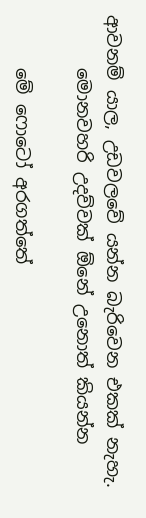ආවනම් යාල, උඩවලවේ යන්න බැරිවෙන එකක් නැහැ.
      මොනවහරි උදව්වක් ඕනේ උනොත් කියන්න

      මේ ෆොටෝ අරගත්තේ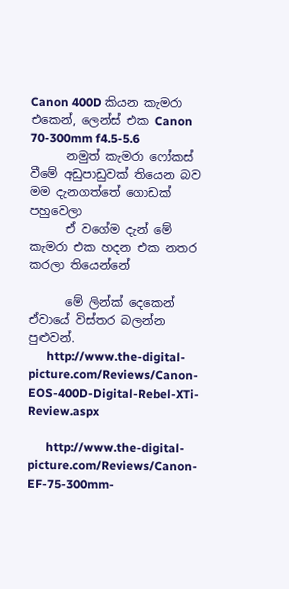Canon 400D කියන කැමරා එකෙන්, ලෙන්ස් එක Canon 70-300mm f4.5-5.6
      නමුත් කැමරා ෆෝකස් වීමේ අඩුපාඩුවක් තියෙන බව මම දැනගත්තේ ගොඩක් පහුවෙලා
      ඒ වගේම දැන් මේ කැමරා එක හදන එක නතර කරලා තියෙන්නේ

      මේ ලින්ක් දෙකෙන් ඒවායේ විස්තර බලන්න පුළුවන්.
      http://www.the-digital-picture.com/Reviews/Canon-EOS-400D-Digital-Rebel-XTi-Review.aspx

      http://www.the-digital-picture.com/Reviews/Canon-EF-75-300mm-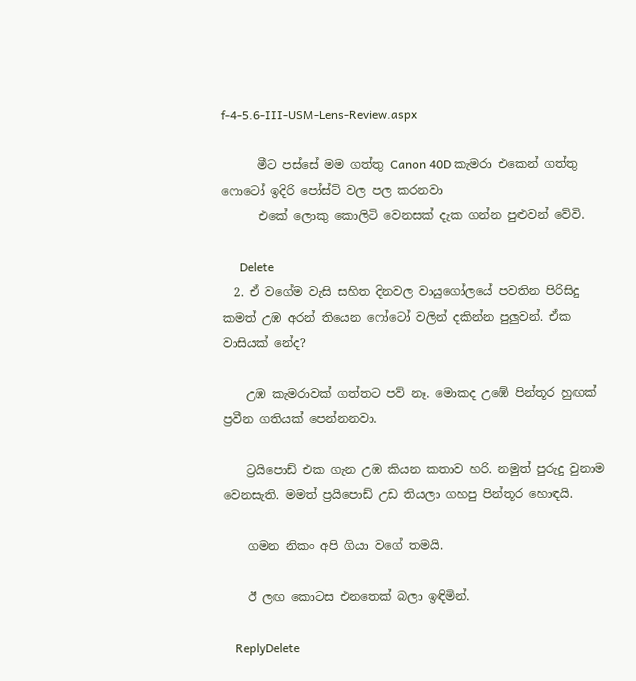f-4-5.6-III-USM-Lens-Review.aspx

      මීට පස්සේ මම ගත්තු Canon 40D කැමරා එකෙන් ගත්තු ෆොටෝ ඉදිරි පෝස්ට් වල පල කරනවා
      එකේ ලොකු කොලිටි වෙනසක් දැක ගන්න පුළුවන් වේවි.

      Delete
  2. ඒ වගේම වැසි සහිත දිනවල වායුගෝලයේ පවතින පිරිසිදු කමත් උඹ අරන් තියෙන ෆෝටෝ වලින් දකින්න පුලුවන්. ඒක වාසියක් නේද?

    උඹ කැමරාවක් ගත්තට පව් නෑ. මොකද උඹේ පින්තූර හුඟක් ප්‍රවීන ගතියක් පෙන්නනවා.

    ට්‍රයිපොඩ් එක ගැන උඹ කියන කතාව හරි. නමුත් පුරුදු වුනාම වෙනසැති. මමත් ප්‍රයිපොඩ් උඩ තියලා ගහපු පින්තූර හොඳයි.

    ගමන නිකං අපි ගියා වගේ තමයි.

    ඊ ලඟ කොටස එනතෙක් බලා ඉඳිමින්.

    ReplyDelete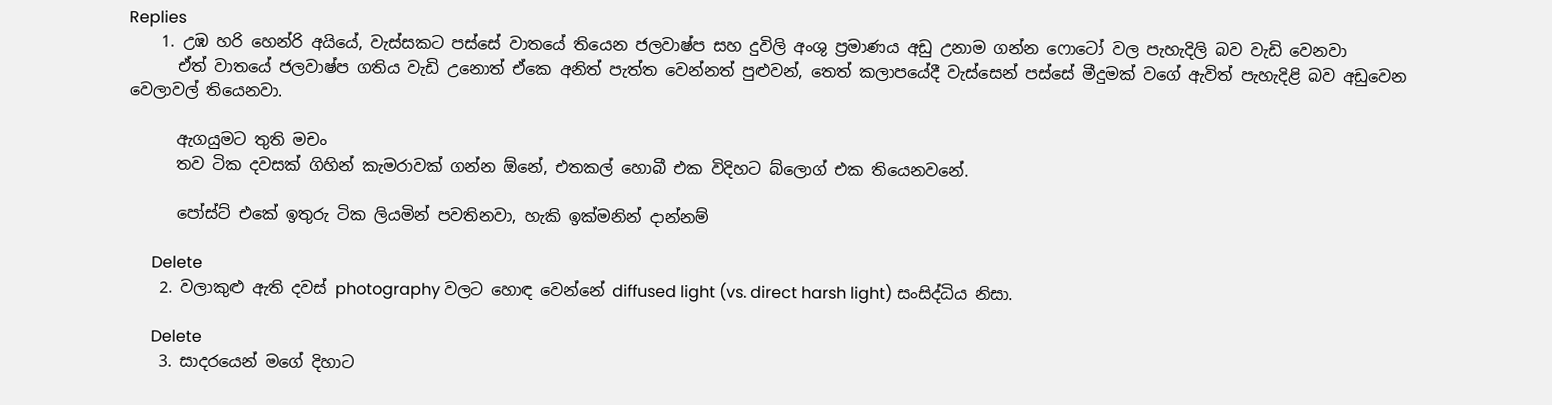Replies
    1. උඹ හරි හෙන්රි අයියේ, වැස්සකට පස්සේ වාතයේ තියෙන ජලවාෂ්ප සහ දුවිලි අංශු ප්‍රමාණය අඩු උනාම ගන්න ෆොටෝ වල පැහැදිලි බව වැඩි වෙනවා
      ඒත් වාතයේ ජලවාෂ්ප ගතිය වැඩි උනොත් ඒකෙ අනිත් පැත්ත වෙන්නත් පුළුවන්, තෙත් කලාපයේදී වැස්සෙන් පස්සේ මීදුමක් වගේ ඇවිත් පැහැදිළි බව අඩුවෙන වෙලාවල් තියෙනවා.

      ඇගයුමට තුති මචං
      තව ටික දවසක් ගිහින් කැමරාවක් ගන්න ඕනේ, එතකල් හොබී එක විදිහට බ්ලොග් එක තියෙනවනේ.

      පෝස්ට් එකේ ඉතුරු ටික ලියමින් පවතිනවා, හැකි ඉක්මනින් දාන්නම්

      Delete
    2. වලාකුළු ඇති දවස් photography වලට හොඳ වෙන්නේ diffused light (vs. direct harsh light) සංසිද්ධිය නිසා.

      Delete
    3. සාදරයෙන් මගේ දිහාට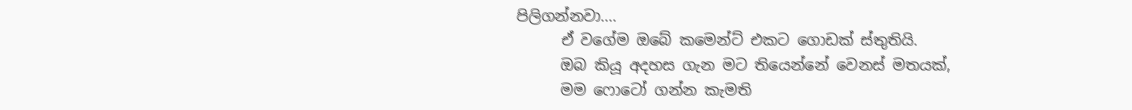පිලිගන්නවා....
      ඒ වගේම ඔබේ කමෙන්ට් එකට ගොඩක් ස්තුතියි.
      ඔබ කියූ අදහස ගැන මට තියෙන්නේ වෙනස් මතයක්,
      මම ෆොටෝ ගන්න කැමති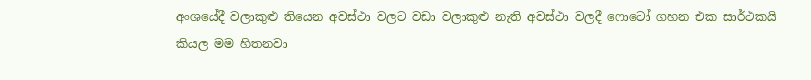අංශයේදී වලාකුළු තියෙන අවස්ථා වලට වඩා වලාකුළු නැති අවස්ථා වලදී ෆොටෝ ගහන එක සාර්ථකයි කියල මම හිතනවා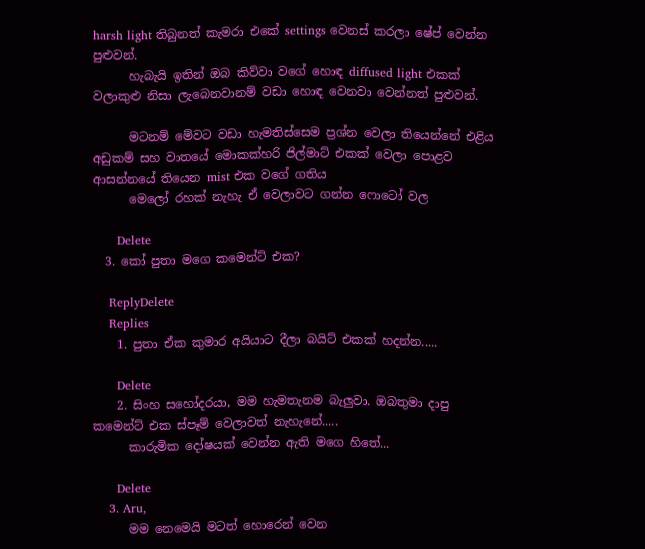harsh light තිබුනත් කැමරා එකේ settings වෙනස් කරලා ෂේප් වෙන්න පුළුවන්.
      හැබැයි ඉතින් ඔබ කිව්වා වගේ හොඳ diffused light එකක් වලාකුළු නිසා ලැබෙනවානම් වඩා හොඳ වෙනවා වෙන්නත් පුළුවන්.

      මටනම් මේවට වඩා හැමතිස්සෙම ප්‍රශ්න වෙලා තියෙන්නේ එළිය අඩුකම් සහ වාතයේ මොකක්හරි ජිල්මාට් එකක් වෙලා පොළව ආසන්නයේ තියෙන mist එක වගේ ගතිය
      මෙලෝ රහක් නැහැ ඒ වෙලාවට ගන්න ෆොටෝ වල

      Delete
  3. කෝ පුතා මගෙ කමෙන්ට් එක?

    ReplyDelete
    Replies
    1. පුතා ඒක කුමාර අයියාට දීලා බයිට් එකක් හදන්න.....

      Delete
    2. සිංහ සහෝදරයා, මම හැමතැනම බැලුවා. ඔබතුමා දාපු කමෙන්ට් එක ස්පෑම් වෙලාවත් නැහැනේ.....
      කාරුමික දෝෂයක් වෙන්න ඇති මගෙ හිතේ...

      Delete
    3. Aru,
      මම නෙමෙයි මටත් හොරෙන් වෙන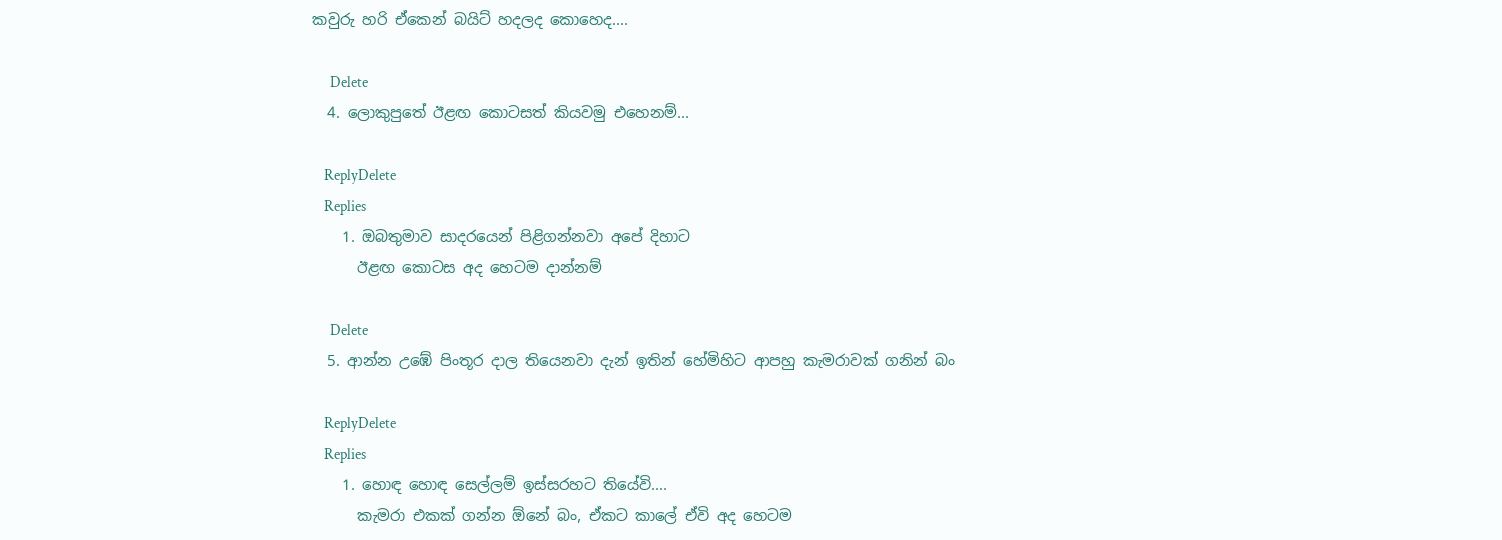කවුරු හරි ඒකෙන් බයිට් හදලද කොහෙද....

      Delete
  4. ලොකුපුතේ ඊළඟ කොටසත් කියවමු එහෙනම්...

    ReplyDelete
    Replies
    1. ඔබතුමාව සාදරයෙන් පිළිගන්නවා අපේ දිහාට
      ඊළඟ කොටස අද හෙටම දාන්නම්

      Delete
  5. ආන්න උඹේ පිංතූර දාල තියෙනවා දැන් ඉතින් හේමිහිට ආපහු කැමරාවක් ගනින් බං

    ReplyDelete
    Replies
    1. හොඳ හොඳ සෙල්ලම් ඉස්සරහට තියේවි....
      කැමරා එකක් ගන්න ඕනේ බං, ඒකට කාලේ ඒවි අද හෙටම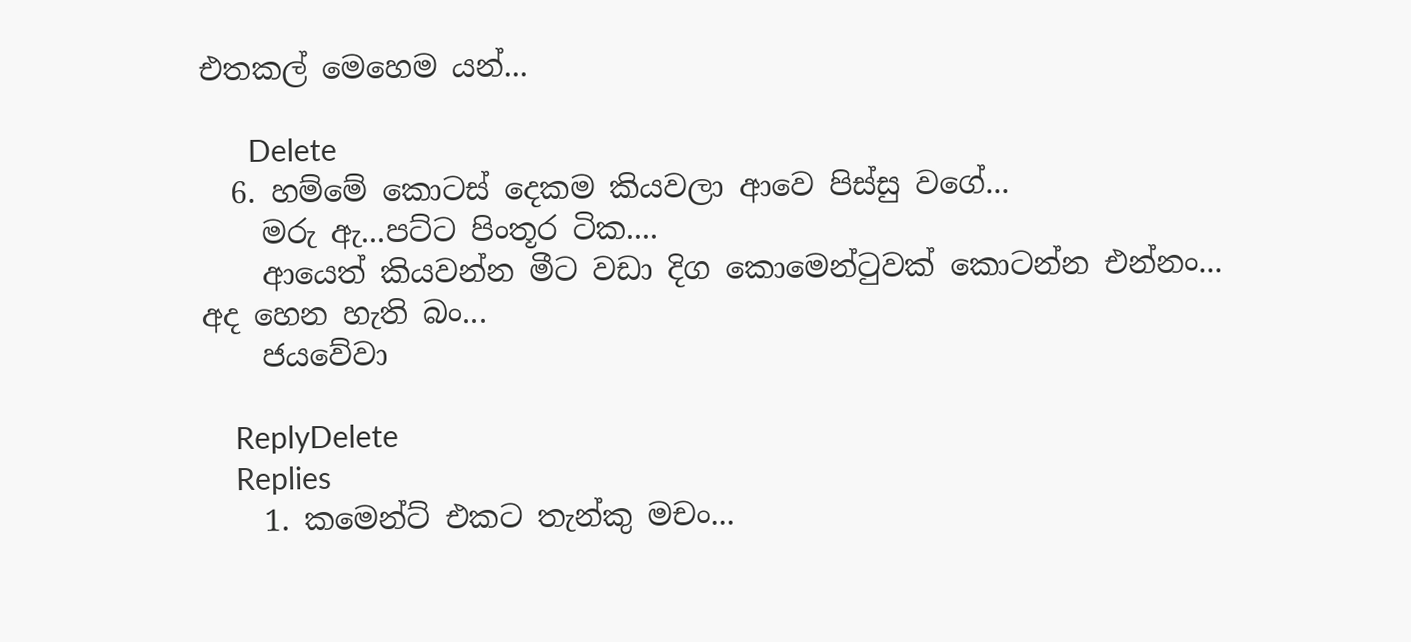එතකල් මෙහෙම යන්...

      Delete
  6. හම්මේ කොටස් දෙකම කියවලා ආවෙ පිස්සු වගේ...
    මරු ඇ...පට්ට පිංතූර ටික....
    ආයෙත් කියවන්න මීට වඩා දිග කොමෙන්ටුවක් කොටන්න එන්නං... අද හෙන හැති බං...
    ජයවේවා

    ReplyDelete
    Replies
    1. කමෙන්ට් එකට තැන්කු මචං...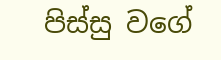පිස්සු වගේ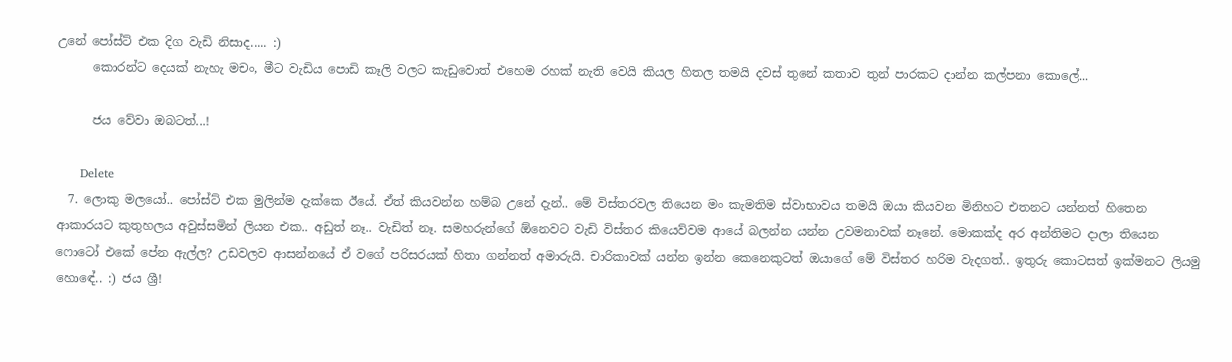උනේ පෝස්ට් එක දිග වැඩි නිසාද..... :)
      කොරන්ට දෙයක් නැහැ මචං, මීට වැඩිය පොඩි කෑලි වලට කැඩුවොත් එහෙම රහක් නැති වෙයි කියල හිතල තමයි දවස් තුනේ කතාව තුන් පාරකට දාන්න කල්පනා කොලේ...

      ජය වේවා ඔබටත්...!

      Delete
  7. ලොකු මලයෝ.. පෝස්ට් එක මුලින්ම දැක්කෙ ඊයේ. ඒත් කියවන්න හම්බ උනේ දැන්.. මේ විස්තරවල තියෙන මං කැමතිම ස්වාභාවය තමයි ඔයා කියවන මිනිහට එතනට යන්නත් හිතෙන ආකාරයට කුතුහලය අවුස්සමින් ලියන එක.. අඩුත් නෑ.. වැඩිත් නෑ. සමහරුන්ගේ ඕනෙවට වැඩි විස්තර කියෙව්වම ආයේ බලන්න යන්න උවමනාවක් නෑනේ. මොකක්ද අර අන්තිමට දාලා තියෙන ෆොටෝ එකේ පේන ඇල්ල? උඩවලව ආසන්නයේ ඒ වගේ පරිසරයක් හිතා ගන්නත් අමාරුයි. චාරිකාවක් යන්න ඉන්න කෙනෙකුටත් ඔයාගේ මේ විස්තර හරිම වැදගත්.. ඉතුරු කොටසත් ඉක්මනට ලියමු හොඳේ.. :) ජය ශ්‍රී!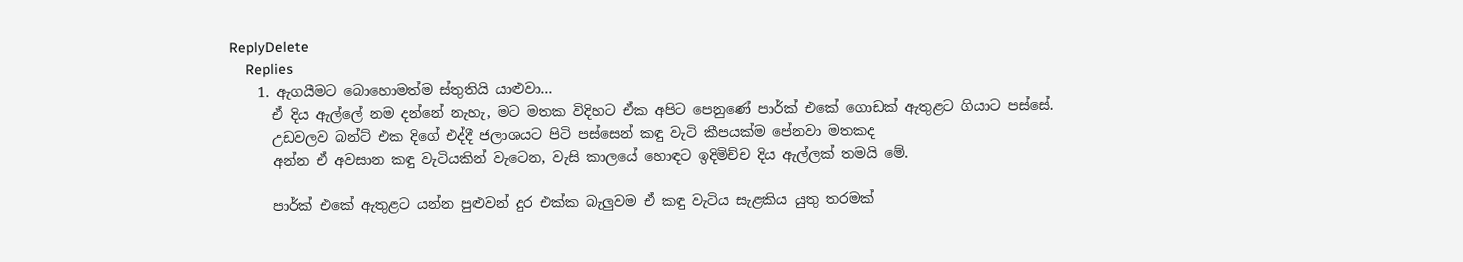ReplyDelete
    Replies
    1. ඇගයීමට බොහොමත්ම ස්තුතියි යාළුවා...
      ඒ දිය ඇල්ලේ නම දන්නේ නැහැ, මට මතක විදිහට ඒක අපිට පෙනුණේ පාර්ක් එකේ ගොඩක් ඇතුළට ගියාට පස්සේ.
      උඩවලව බන්ට් එක දිගේ එද්දී ජලාශයට පිටි පස්සෙන් කඳු වැටි කීපයක්ම පේනවා මතකද
      අන්න ඒ අවසාන කඳු වැටියකින් වැටෙන, වැසි කාලයේ හොඳට ඉදිමිච්ච දිය ඇල්ලක් තමයි මේ.

      පාර්ක් එකේ ඇතුළට යන්න පුළුවන් දුර එක්ක බැලුවම ඒ කඳු වැටිය සැළකිය යුතු තරමක්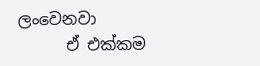ලංවෙනවා
      ඒ එක්කම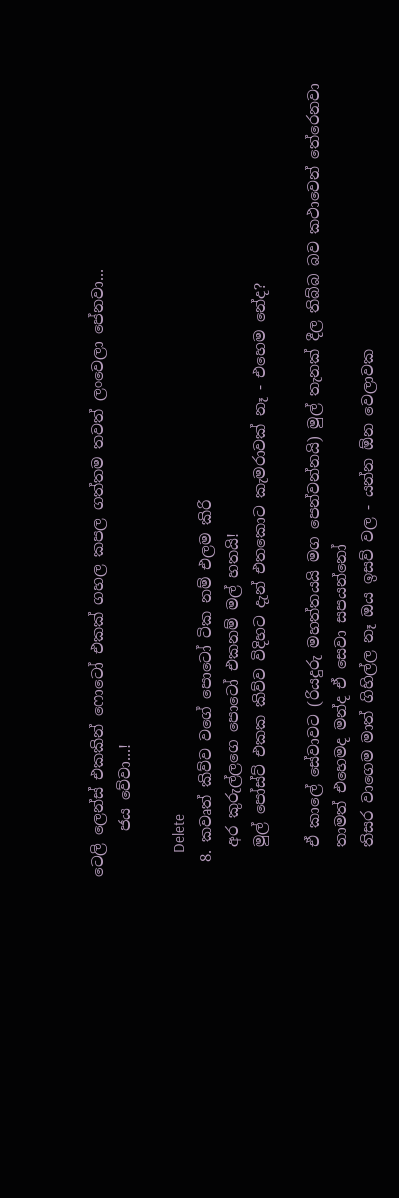ටෙලි ලෙන්ස් එකකින් ෆොටෝ එකක් ගහල කපල ගත්තම තවත් ලංවෙලා පේනවා...
      ජය වේවා...!

      Delete
  8. කවෘත් කිව්ව වගේ පොටෝ ටික නම් එලම කිරි
    අර කුරුල්ලගෙ පොටෝ එකනම් මල් හතයි!
    මුල් පෝස්ට් එකක කිව්ව විදිහට දැන් එතකොට කැමරාවක් නෑ - එහෙම නේද?

    ඒ කාලේ සේවාවට (රියදුරු මහත්තයයි මග පෙන්වන්නයි) මුල් තැනක් දීල තිබ්බ බව කථාවෙන් තේරෙනවා
    තාමත් එහෙමද මන්ද ඒ සෙවා සපයන්නෝ
    තිසර වාගෙම මාත් ගිහිල්ල නෑ ඔය ඉසව් වල - යන්න ඕන වෙලාවක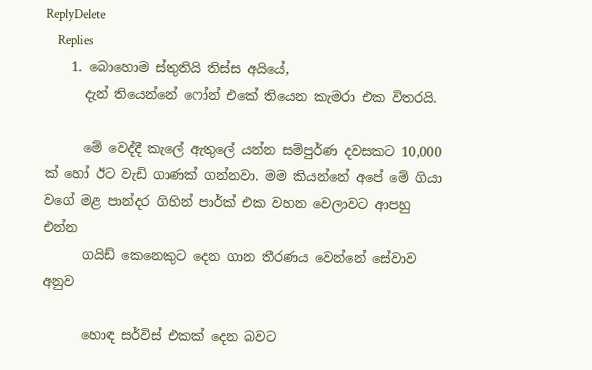ReplyDelete
    Replies
    1. බොහොම ස්තුතියි තිස්ස අයියේ,
      දැන් තියෙන්නේ ෆෝන් එකේ තියෙන කැමරා එක විතරයි.

      මේ වෙද්දී කැලේ ඇතුලේ යන්න සම්පුර්ණ දවසකට 10,000 ක් හෝ ඊට වැඩි ගාණක් ගන්නවා. මම කියන්නේ අපේ මේ ගියා වගේ මළ පාන්දර ගිහින් පාර්ක් එක වහන වෙලාවට ආපහු එන්න
      ගයිඩ් කෙනෙකුට දෙන ගාන තීරණය වෙන්නේ සේවාව අනුව

      හොඳ සර්විස් එකක් දෙන බවට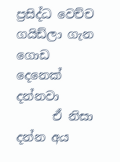ප්‍රසිද්ධ වෙච්ච ගයිඩ්ලා ගැන ගොඩ දෙනෙක් දන්නවා
      ඒ නිසා දන්න අය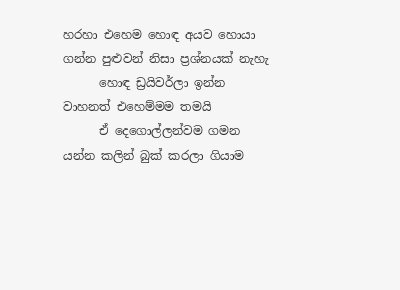හරහා එහෙම හොඳ අයව හොයා ගන්න පුළුවන් නිසා ප්‍රශ්නයක් නැහැ
      හොඳ ඩ්‍රයිවර්ලා ඉන්න වාහනත් එහෙම්මම තමයි
      ඒ දෙගොල්ලන්වම ගමන යන්න කලින් බුක් කරලා ගියාම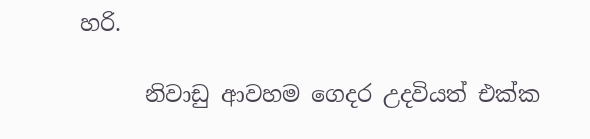හරි.

      නිවාඩු ආවහම ගෙදර උදවියත් එක්ක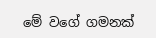මේ වගේ ගමනක්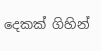දෙකක් ගිහින්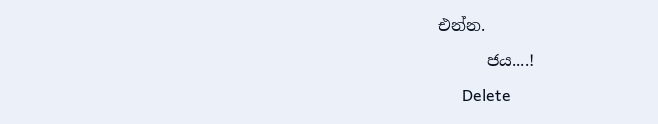එන්න.

      ජය....!

      Delete